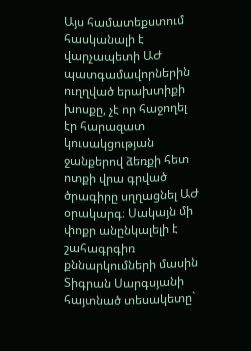Այս համատեքստում հասկանալի է վարչապետի ԱԺ պատգամավորներին ուղղված երախտիքի խոսքը, չէ որ հաջողել էր հարազատ կուսակցության ջանքերով ձեռքի հետ ոտքի վրա գրված ծրագիրը սղղացնել ԱԺ օրակարգ։ Սակայն մի փոքր անընկալելի է շահագրգիռ քննարկումների մասին Տիգրան Սարգսյանի հայտնած տեսակետը`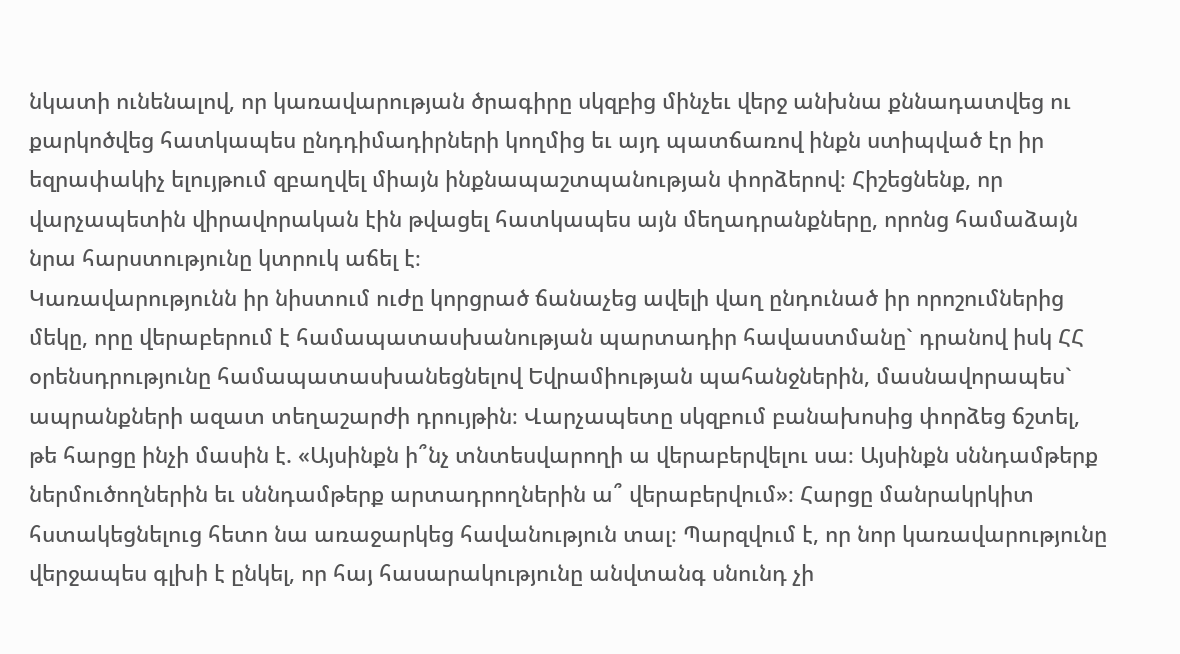նկատի ունենալով, որ կառավարության ծրագիրը սկզբից մինչեւ վերջ անխնա քննադատվեց ու քարկոծվեց հատկապես ընդդիմադիրների կողմից եւ այդ պատճառով ինքն ստիպված էր իր եզրափակիչ ելույթում զբաղվել միայն ինքնապաշտպանության փորձերով։ Հիշեցնենք, որ վարչապետին վիրավորական էին թվացել հատկապես այն մեղադրանքները, որոնց համաձայն նրա հարստությունը կտրուկ աճել է։
Կառավարությունն իր նիստում ուժը կորցրած ճանաչեց ավելի վաղ ընդունած իր որոշումներից մեկը, որը վերաբերում է համապատասխանության պարտադիր հավաստմանը` դրանով իսկ ՀՀ օրենսդրությունը համապատասխանեցնելով Եվրամիության պահանջներին, մասնավորապես` ապրանքների ազատ տեղաշարժի դրույթին։ Վարչապետը սկզբում բանախոսից փորձեց ճշտել, թե հարցը ինչի մասին է. «Այսինքն ի՞նչ տնտեսվարողի ա վերաբերվելու սա։ Այսինքն սննդամթերք ներմուծողներին եւ սննդամթերք արտադրողներին ա՞ վերաբերվում»։ Հարցը մանրակրկիտ հստակեցնելուց հետո նա առաջարկեց հավանություն տալ։ Պարզվում է, որ նոր կառավարությունը վերջապես գլխի է ընկել, որ հայ հասարակությունը անվտանգ սնունդ չի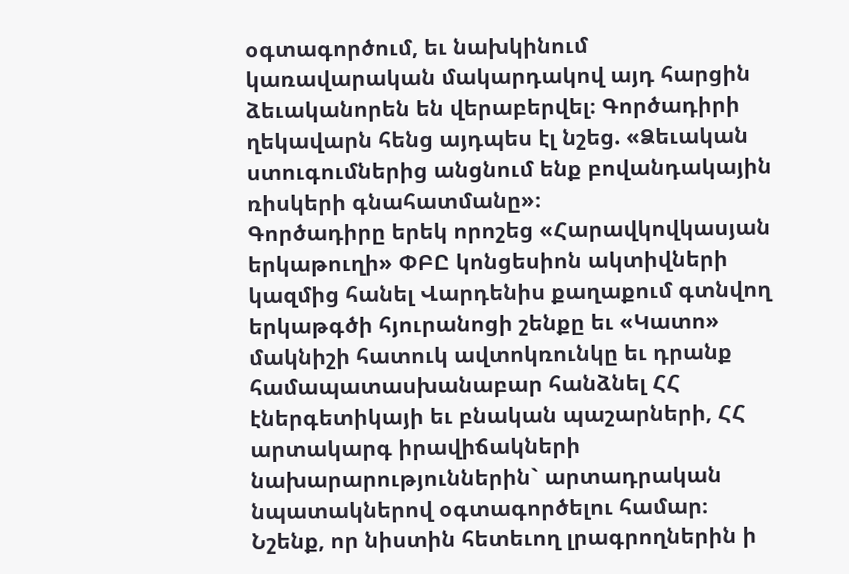օգտագործում, եւ նախկինում կառավարական մակարդակով այդ հարցին ձեւականորեն են վերաբերվել։ Գործադիրի ղեկավարն հենց այդպես էլ նշեց. «Ձեւական ստուգումներից անցնում ենք բովանդակային ռիսկերի գնահատմանը»։
Գործադիրը երեկ որոշեց «Հարավկովկասյան երկաթուղի» ՓԲԸ կոնցեսիոն ակտիվների կազմից հանել Վարդենիս քաղաքում գտնվող երկաթգծի հյուրանոցի շենքը եւ «Կատո» մակնիշի հատուկ ավտոկռունկը եւ դրանք համապատասխանաբար հանձնել ՀՀ էներգետիկայի եւ բնական պաշարների, ՀՀ արտակարգ իրավիճակների նախարարություններին` արտադրական նպատակներով օգտագործելու համար։
Նշենք, որ նիստին հետեւող լրագրողներին ի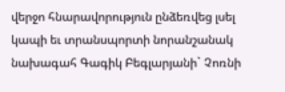վերջո հնարավորություն ընձեռվեց լսել կապի եւ տրանսպորտի նորանշանակ նախագահ Գագիկ Բեգլարյանի` Չոռնի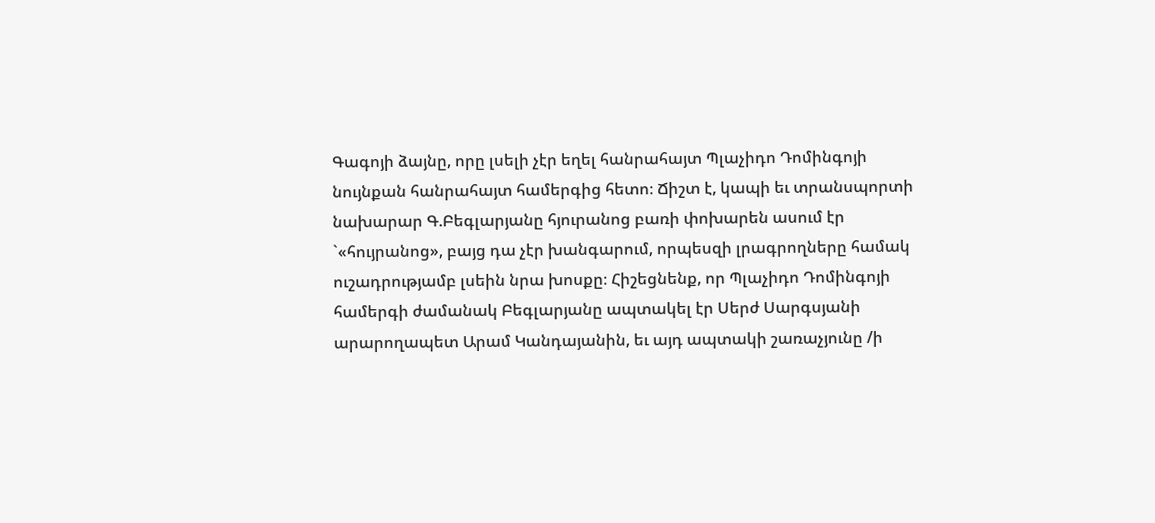Գագոյի ձայնը, որը լսելի չէր եղել հանրահայտ Պլաչիդո Դոմինգոյի նույնքան հանրահայտ համերգից հետո։ Ճիշտ է, կապի եւ տրանսպորտի նախարար Գ.Բեգլարյանը հյուրանոց բառի փոխարեն ասում էր `«հույրանոց», բայց դա չէր խանգարում, որպեսզի լրագրողները համակ ուշադրությամբ լսեին նրա խոսքը։ Հիշեցնենք, որ Պլաչիդո Դոմինգոյի համերգի ժամանակ Բեգլարյանը ապտակել էր Սերժ Սարգսյանի արարողապետ Արամ Կանդայանին, եւ այդ ապտակի շառաչյունը /ի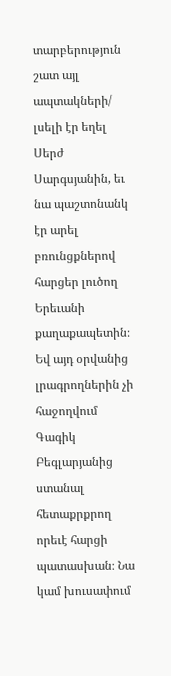տարբերություն շատ այլ ապտակների/ լսելի էր եղել Սերժ Սարգսյանին, եւ նա պաշտոնանկ էր արել բռունցքներով հարցեր լուծող Երեւանի քաղաքապետին։ Եվ այդ օրվանից լրագրողներին չի հաջողվում Գագիկ Բեգլարյանից ստանալ հետաքրքրող որեւէ հարցի պատասխան։ Նա կամ խուսափում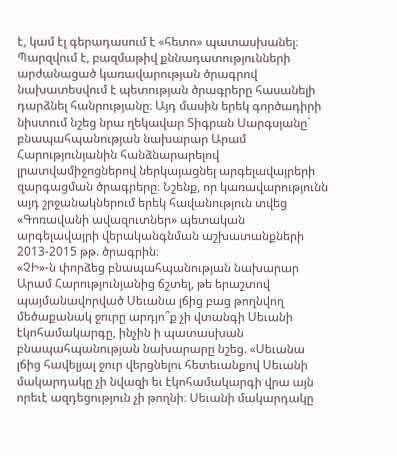է, կամ էլ գերադասում է «հետո» պատասխանել։
Պարզվում է, բազմաթիվ քննադատությունների արժանացած կառավարության ծրագրով նախատեսվում է պետության ծրագրերը հասանելի դարձնել հանրությանը։ Այդ մասին երեկ գործադիրի նիստում նշեց նրա ղեկավար Տիգրան Սարգսյանը` բնապահպանության նախարար Արամ Հարությունյանին հանձնարարելով լրատվամիջոցներով ներկայացնել արգելավայրերի զարգացման ծրագրերը։ Նշենք, որ կառավարությունն այդ շրջանակներում երեկ հավանություն տվեց «Գոռավանի ավազուտներ» պետական արգելավայրի վերականգնման աշխատանքների 2013-2015 թթ. ծրագրին։
«ՉԻ»-ն փորձեց բնապահպանության նախարար Արամ Հարությունյանից ճշտել, թե երաշտով պայմանավորված Սեւանա լճից բաց թողնվող մեծաքանակ ջուրը արդյո՞ք չի վտանգի Սեւանի էկոհամակարգը, ինչին ի պատասխան բնապահպանության նախարարը նշեց. «Սեւանա լճից հավելյալ ջուր վերցնելու հետեւանքով Սեւանի մակարդակը չի նվազի եւ էկոհամակարգի վրա այն որեւէ ազդեցություն չի թողնի։ Սեւանի մակարդակը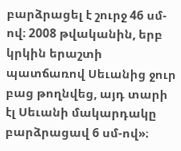բարձրացել է շուրջ 46 սմ-ով։ 2008 թվականին, երբ կրկին երաշտի պատճառով Սեւանից ջուր բաց թողնվեց, այդ տարի էլ Սեւանի մակարդակը բարձրացավ 6 սմ-ով»։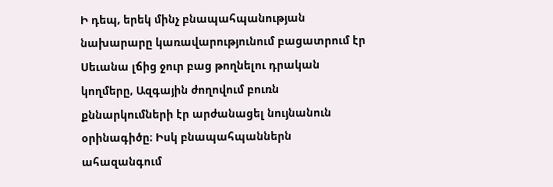Ի դեպ, երեկ մինչ բնապահպանության նախարարը կառավարությունում բացատրում էր Սեւանա լճից ջուր բաց թողնելու դրական կողմերը, Ազգային ժողովում բուռն քննարկումների էր արժանացել նույնանուն օրինագիծը։ Իսկ բնապահպաններն ահազանգում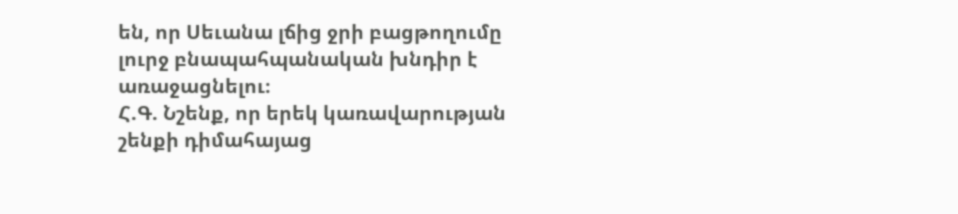են, որ Սեւանա լճից ջրի բացթողումը լուրջ բնապահպանական խնդիր է առաջացնելու։
Հ.Գ. Նշենք, որ երեկ կառավարության շենքի դիմահայաց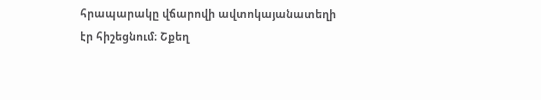հրապարակը վճարովի ավտոկայանատեղի էր հիշեցնում։ Շքեղ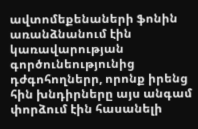ավտոմեքենաների ֆոնին առանձնանում էին կառավարության գործունեությունից դժգոհողներր, որոնք իրենց հին խնդիրները այս անգամ փորձում էին հասանելի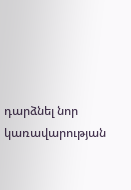դարձնել նոր կառավարության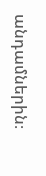անդամներին։